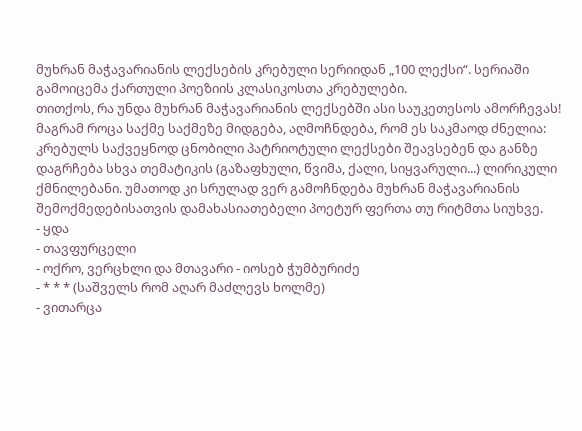მუხრან მაჭავარიანის ლექსების კრებული სერიიდან „100 ლექსი“. სერიაში გამოიცემა ქართული პოეზიის კლასიკოსთა კრებულები.
თითქოს, რა უნდა მუხრან მაჭავარიანის ლექსებში ასი საუკეთესოს ამორჩევას! მაგრამ როცა საქმე საქმეზე მიდგება, აღმოჩნდება, რომ ეს საკმაოდ ძნელია: კრებულს საქვეყნოდ ცნობილი პატრიოტული ლექსები შეავსებენ და განზე დაგრჩება სხვა თემატიკის (გაზაფხული, წვიმა, ქალი, სიყვარული...) ლირიკული ქმნილებანი. უმათოდ კი სრულად ვერ გამოჩნდება მუხრან მაჭავარიანის შემოქმედებისათვის დამახასიათებელი პოეტურ ფერთა თუ რიტმთა სიუხვე.
- ყდა
- თავფურცელი
- ოქრო, ვერცხლი და მთავარი - იოსებ ჭუმბურიძე
- * * * (საშველს რომ აღარ მაძლევს ხოლმე)
- ვითარცა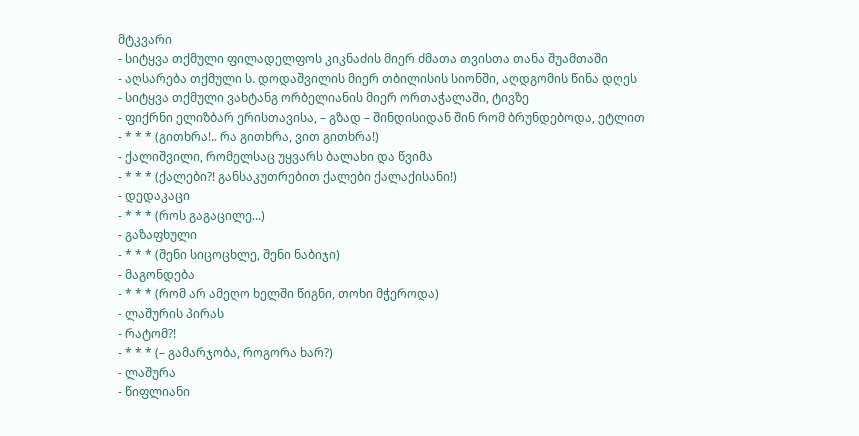მტკვარი
- სიტყვა თქმული ფილადელფოს კიკნაძის მიერ ძმათა თვისთა თანა შუამთაში
- აღსარება თქმული ს. დოდაშვილის მიერ თბილისის სიონში, აღდგომის წინა დღეს
- სიტყვა თქმული ვახტანგ ორბელიანის მიერ ორთაჭალაში, ტივზე
- ფიქრნი ელიზბარ ერისთავისა, – გზად – შინდისიდან შინ რომ ბრუნდებოდა, ეტლით
- * * * (გითხრა!.. რა გითხრა, ვით გითხრა!)
- ქალიშვილი, რომელსაც უყვარს ბალახი და წვიმა
- * * * (ქალები?! განსაკუთრებით ქალები ქალაქისანი!)
- დედაკაცი
- * * * (როს გაგაცილე...)
- გაზაფხული
- * * * (შენი სიცოცხლე, შენი ნაბიჯი)
- მაგონდება
- * * * (რომ არ ამეღო ხელში წიგნი, თოხი მჭეროდა)
- ლაშურის პირას
- რატომ?!
- * * * (– გამარჯობა, როგორა ხარ?)
- ლაშურა
- წიფლიანი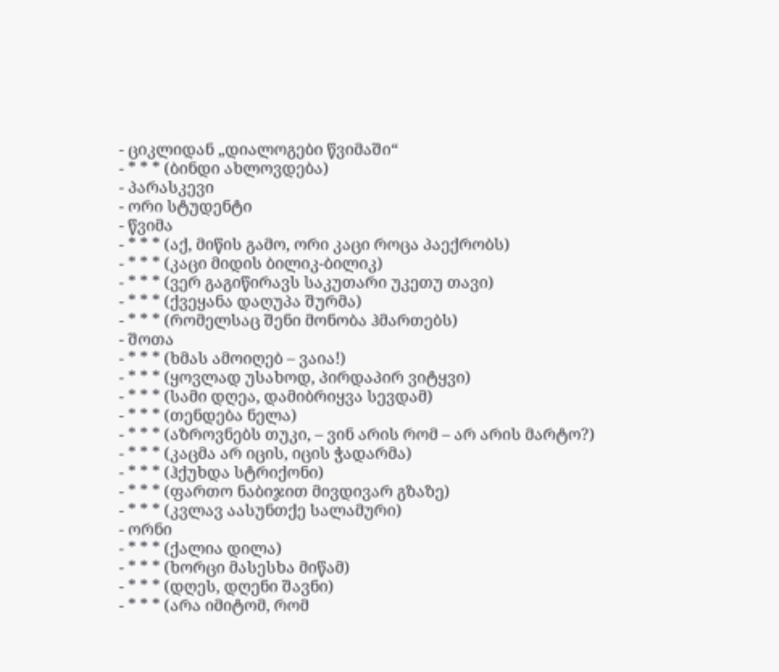- ციკლიდან „დიალოგები წვიმაში“
- * * * (ბინდი ახლოვდება)
- პარასკევი
- ორი სტუდენტი
- წვიმა
- * * * (აქ, მიწის გამო, ორი კაცი როცა პაექრობს)
- * * * (კაცი მიდის ბილიკ-ბილიკ)
- * * * (ვერ გაგიწირავს საკუთარი უკეთუ თავი)
- * * * (ქვეყანა დაღუპა შურმა)
- * * * (რომელსაც შენი მონობა ჰმართებს)
- შოთა
- * * * (ხმას ამოიღებ – ვაია!)
- * * * (ყოვლად უსახოდ, პირდაპირ ვიტყვი)
- * * * (სამი დღეა, დამიბრიყვა სევდამ)
- * * * (თენდება ნელა)
- * * * (აზროვნებს თუკი, – ვინ არის რომ – არ არის მარტო?)
- * * * (კაცმა არ იცის, იცის ჭადარმა)
- * * * (ჰქუხდა სტრიქონი)
- * * * (ფართო ნაბიჯით მივდივარ გზაზე)
- * * * (კვლავ აასუნთქე სალამური)
- ორნი
- * * * (ქალია დილა)
- * * * (ხორცი მასესხა მიწამ)
- * * * (დღეს, დღენი შავნი)
- * * * (არა იმიტომ, რომ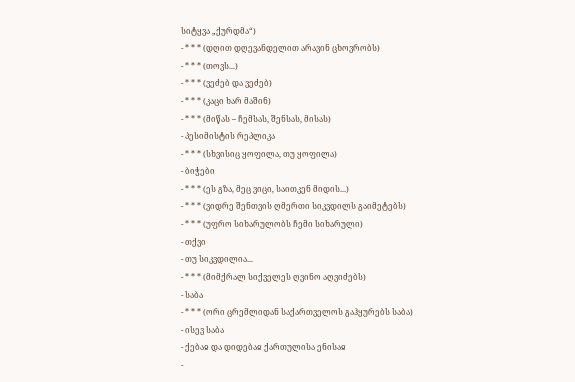სიტყვა „ქურდმა“)
- * * * (დღით დღევანდელით არავინ ცხოვრობს)
- * * * (თოვს...)
- * * * (ვეძებ და ვეძებ)
- * * * (კაცი ხარ მაშინ)
- * * * (მიწას – ჩემსას, შენსას, მისას)
- პესიმისტის რეპლიკა
- * * * (სხვისიც ყოფილა, თუ ყოფილა)
- ბიჭები
- * * * (ეს გზა, მეც ვიცი, საითკენ მიდის...)
- * * * (ვიდრე შენთვის ღმერთი სიკვდილს გაიმეტებს)
- * * * (უფრო სიხარულობს ჩემი სიხარული)
- თქვი
- თუ სიკვდილია...
- * * * (მიმქრალ სიქველეს ღვინო აღვიძებს)
- საბა
- * * * (ორი ცრემლიდან საქართველოს გაჰყურებს საბა)
- ისევ საბა
- ქებაჲ და დიდებაჲ ქართულისა ენისაჲ
-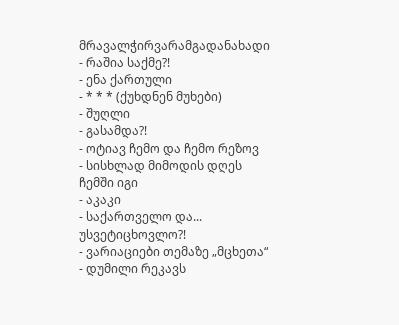მრავალჭირვარამგადანახადი
- რაშია საქმე?!
- ენა ქართული
- * * * (ქუხდნენ მუხები)
- შუღლი
- გასამდა?!
- ოტიავ ჩემო და ჩემო რეზოვ
- სისხლად მიმოდის დღეს ჩემში იგი
- აკაკი
- საქართველო და... უსვეტიცხოვლო?!
- ვარიაციები თემაზე „მცხეთა“
- დუმილი რეკავს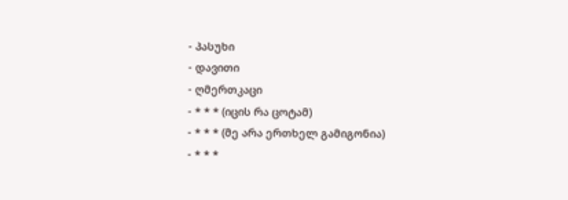- პასუხი
- დავითი
- ღმერთკაცი
- * * * (იცის რა ცოტამ)
- * * * (მე არა ერთხელ გამიგონია)
- * * *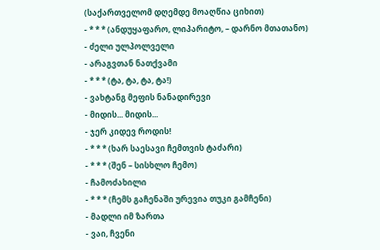(საქართველომ დღემდე მოაღწია ციხით)
- * * * (ანდუყაფარო, ლიპარიტო, – დარნო მთათანო)
- ძელი ულპოლველი
- არაგვთან ნათქვამი
- * * * (ტა, ტა, ტა, ტა!)
- ვახტანგ მეფის ნანადირევი
- მიდის... მიდის...
- ჯერ კიდევ როდის!
- * * * (ხარ საესავი ჩემთვის ტაძარი)
- * * * (შენ – სისხლო ჩემო)
- ჩამოძახილი
- * * * (ჩემს გაჩენაში ურევია თუკი გამჩენი)
- მადლი იმ ზართა
- ვაი, ჩვენი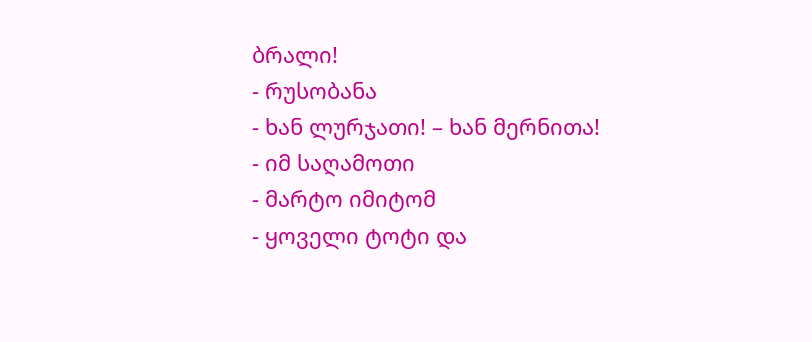ბრალი!
- რუსობანა
- ხან ლურჯათი! – ხან მერნითა!
- იმ საღამოთი
- მარტო იმიტომ
- ყოველი ტოტი და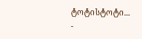ტოტისტოტი...
-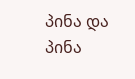პინა და პინა